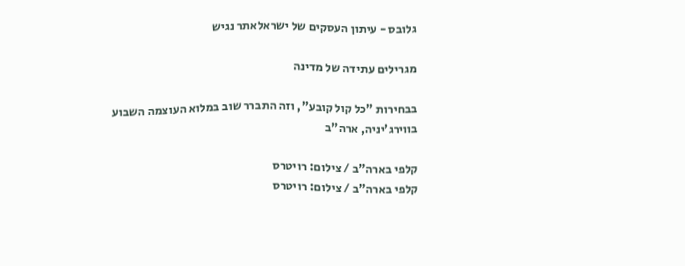גלובס - עיתון העסקים של ישראלאתר נגיש

מגרילים עתידה של מדינה

בבחירות "כל קול קובע", וזה התברר שוב במלוא העוצמה השבוע בווירג'יניה, ארה"ב

קלפי בארה"ב / צילום: רויטרס
קלפי בארה"ב / צילום: רויטרס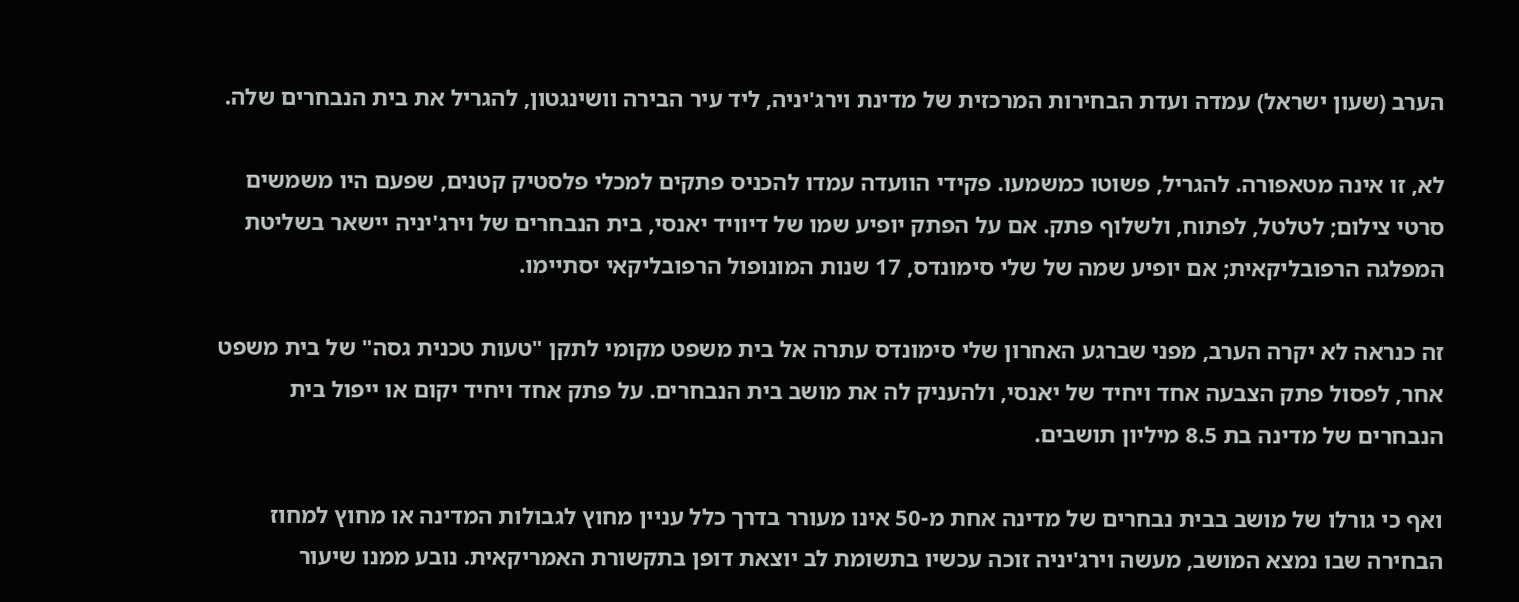הערב (שעון ישראל) עמדה ועדת הבחירות המרכזית של מדינת וירג'יניה, ליד עיר הבירה וושינגטון, להגריל את בית הנבחרים שלה.

לא, זו אינה מטאפורה. להגריל, פשוטו כמשמעו. פקידי הוועדה עמדו להכניס פתקים למכלי פלסטיק קטנים, שפעם היו משמשים סרטי צילום; לטלטל, לפתוח, ולשלוף פתק. אם על הפתק יופיע שמו של דיוויד יאנסי, בית הנבחרים של וירג'יניה יישאר בשליטת המפלגה הרפובליקאית; אם יופיע שמה של שלי סימונדס, 17 שנות המונופול הרפובליקאי יסתיימו.

זה כנראה לא יקרה הערב, מפני שברגע האחרון שלי סימונדס עתרה אל בית משפט מקומי לתקן "טעות טכנית גסה" של בית משפט אחר, לפסול פתק הצבעה אחד ויחיד של יאנסי, ולהעניק לה את מושב בית הנבחרים. על פתק אחד ויחיד יקום או ייפול בית הנבחרים של מדינה בת 8.5 מיליון תושבים.

ואף כי גורלו של מושב בבית נבחרים של מדינה אחת מ-50 אינו מעורר בדרך כלל עניין מחוץ לגבולות המדינה או מחוץ למחוז הבחירה שבו נמצא המושב, מעשה וירג'יניה זוכה עכשיו בתשומת לב יוצאת דופן בתקשורת האמריקאית. נובע ממנו שיעור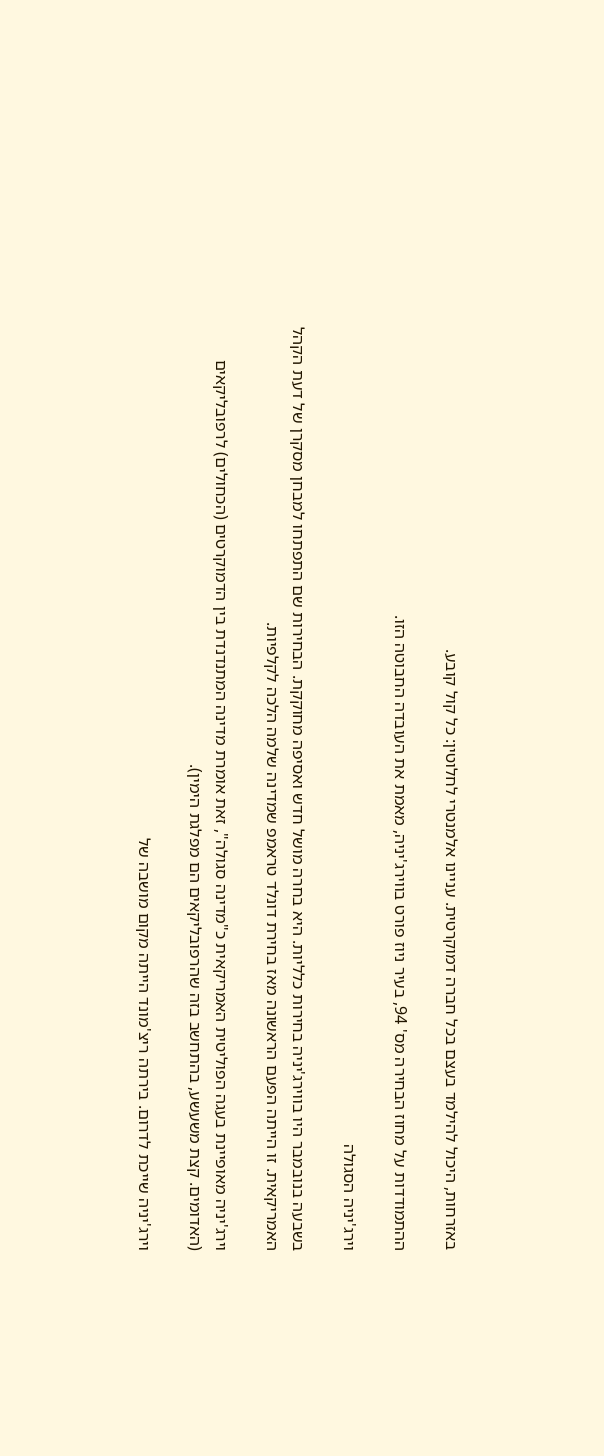באזרחות, היכול להילמד בעצם בכל חברה דמוקרטית. עניינו אלמנטרי לחלוטין: כל קול קובע.

ההתמודדות על מחוז הבחירה מס' 94, בעיר ניוז פורט בווירג'יניה, מאמת את העובדה החבוטה הזו.

וירג'יניה הסגולה

בשבעה בנובמבר היו בווירג'יניה בחירות כלליות. היא בחרה מושל חדש ואסיפה מחוקקת. הבחירות שם התפתחו למבחן מסקרן של דעת הקהל האמריקאית. זו הייתה הפעם הראשונה מאז בחירת דונלד טראמפ שמדינה שלמה הלכה לקלפיות.

וירג'יניה מאופיינת בעגה הפוליטית האמריקאית כ"מדינה סגולה", זאת אומרת מדינה המתנדנדת בין הדמוקרטים (הכחולים) לרפובליקאים (האדומים. קצת משעשע, בהתחשב בזה שהרפובליקאים הם מפלגת הימין).

וירג'יניה שייכת לדרום. בירתה ריצ'מונד הייתה מקום מושבה של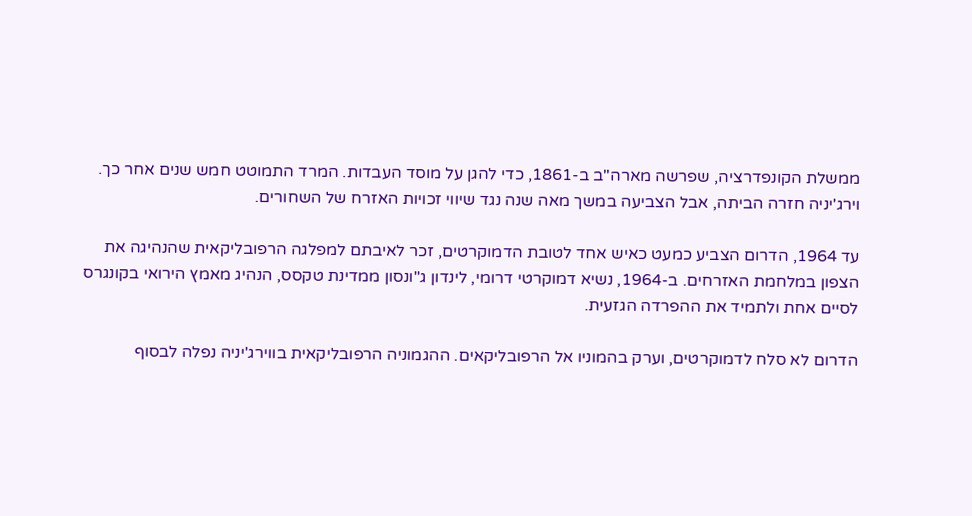ממשלת הקונפדרציה, שפרשה מארה"ב ב-1861, כדי להגן על מוסד העבדות. המרד התמוטט חמש שנים אחר כך. וירג'יניה חזרה הביתה, אבל הצביעה במשך מאה שנה נגד שיווי זכויות האזרח של השחורים.

עד 1964, הדרום הצביע כמעט כאיש אחד לטובת הדמוקרטים, זכר לאיבתם למפלגה הרפובליקאית שהנהיגה את הצפון במלחמת האזרחים. ב-1964, נשיא דמוקרטי דרומי, לינדון ג"ונסון ממדינת טקסס, הנהיג מאמץ הירואי בקונגרס לסיים אחת ולתמיד את ההפרדה הגזעית.

הדרום לא סלח לדמוקרטים, וערק בהמוניו אל הרפובליקאים. ההגמוניה הרפובליקאית בווירג'יניה נפלה לבסוף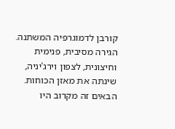קורבן לדמוגרפיה המשתנה. הגירה מסיבית, פנימית וחיצונית, לצפון וירג'יניה, שינתה את מאזן הכוחות. הבאים זה מקרוב היו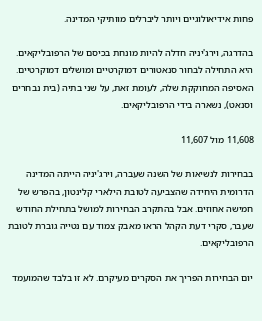פחות אידיאולוגיים ויותר ליברלים מוותיקי המדינה.

בהדרגה, וירג'יניה חדלה להיות מונחת בכיסם של הרפובליקאים. היא התחילה לבחור סנאטורים דמוקרטיים ומושלים דמוקרטיים. האסיפה המחוקקת שלה, לעומת זאת, על שני בתיה (בית נבחרים וסנאט), נשארה בידי הרפובליקאים.

11,608 מול 11,607

בבחירות לנשיאות של השנה שעברה, וירג'יניה הייתה המדינה הדרומית היחידה שהצביעה לטובת הילארי קלינטון, בהפרש של חמישה אחוזים. אבל בהתקרב הבחירות למושל בתחילת החודש שעבר, סקרי דעת הקהל הראו מאבק צמוד עם נטייה גוברת לטובת הרפובליקאים.

יום הבחירות הפריך את הסקרים מעיקרם. לא זו בלבד שהמועמד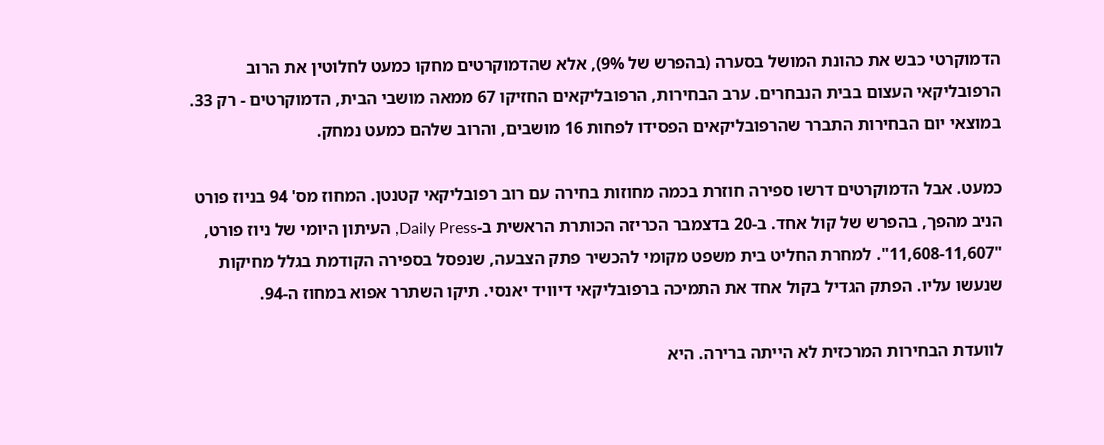הדמוקרטי כבש את כהונת המושל בסערה (בהפרש של 9%), אלא שהדמוקרטים מחקו כמעט לחלוטין את הרוב הרפובליקאי העצום בבית הנבחרים. ערב הבחירות, הרפובליקאים החזיקו 67 ממאה מושבי הבית, הדמוקרטים - רק 33. במוצאי יום הבחירות התברר שהרפובליקאים הפסידו לפחות 16 מושבים, והרוב שלהם כמעט נמחק.

כמעט. אבל הדמוקרטים דרשו ספירה חוזרת בכמה מחוזות בחירה עם רוב רפובליקאי קטנטן. המחוז מס' 94 בניוז פורט הניב מהפך, בהפרש של קול אחד. ב-20 בדצמבר הכריזה הכותרת הראשית ב-Daily Press, העיתון היומי של ניוז פורט, "11,608-11,607". למחרת החליט בית משפט מקומי להכשיר פתק הצבעה, שנפסל בספירה הקודמת בגלל מחיקות שנעשו עליו. הפתק הגדיל בקול אחד את התמיכה ברפובליקאי דיוויד יאנסי. תיקו השתרר אפוא במחוז ה-94.

לוועדת הבחירות המרכזית לא הייתה ברירה. היא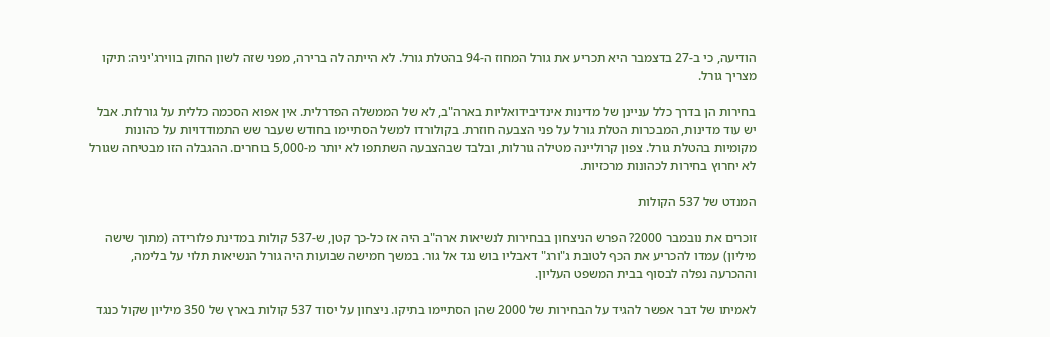הודיעה, כי ב-27 בדצמבר היא תכריע את גורל המחוז ה-94 בהטלת גורל. לא הייתה לה ברירה, מפני שזה לשון החוק בווירג'יניה: תיקו מצריך גורל.

בחירות הן בדרך כלל עניינן של מדינות אינדיבידואליות בארה"ב, לא של הממשלה הפדרלית. אין אפוא הסכמה כללית על גורלות. אבל יש עוד מדינות, המבכרות הטלת גורל על פני הצבעה חוזרת. בקולורדו למשל הסתיימו בחודש שעבר שש התמודדויות על כהונות מקומיות בהטלת גורל. צפון קרוליינה מטילה גורלות, ובלבד שבהצבעה השתתפו לא יותר מ-5,000 בוחרים. ההגבלה הזו מבטיחה שגורל לא יחרוץ בחירות לכהונות מרכזיות.

המנדט של 537 הקולות

זוכרים את נובמבר 2000? הפרש הניצחון בבחירות לנשיאות ארה"ב היה אז כל-כך קטן, ש-537 קולות במדינת פלורידה (מתוך שישה מיליון) עמדו להכריע את הכף לטובת ג"ורג" דאבליו בוש נגד אל גור. במשך חמישה שבועות היה גורל הנשיאות תלוי על בלימה, וההכרעה נפלה לבסוף בבית המשפט העליון.

לאמיתו של דבר אפשר להגיד על הבחירות של 2000 שהן הסתיימו בתיקו. ניצחון על יסוד 537 קולות בארץ של 350 מיליון שקול כנגד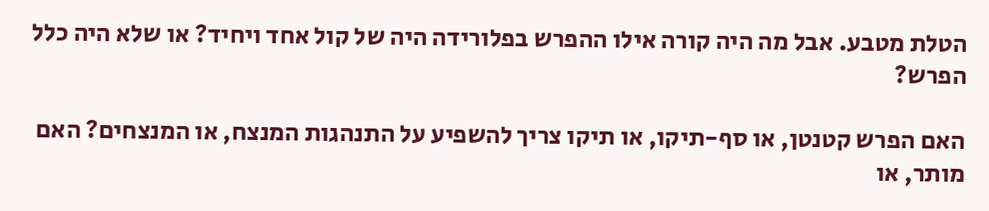הטלת מטבע. אבל מה היה קורה אילו ההפרש בפלורידה היה של קול אחד ויחיד? או שלא היה כלל הפרש?

האם הפרש קטנטן, או סף-תיקו, או תיקו צריך להשפיע על התנהגות המנצח, או המנצחים? האם מותר, או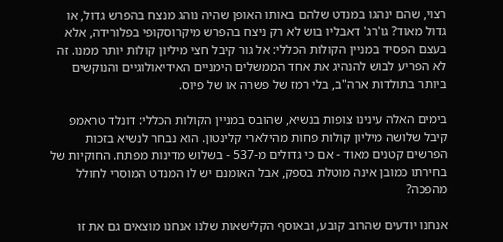רצוי, שהם ינהגו במנדט שלהם באותו האופן שהיה נוהג מנצח בהפרש גדול, או גדול מאוד? גו'רג' דאבליו בוש לא רק ניצח בהפרש מיקרוסקופי בפלורידה, אלא בעצם הפסיד במניין הקולות הכללי: אל גור קיבל חצי מיליון קולות יותר ממנו. זה לא הפריע לבוש להנהיג את אחד הממשלים הימניים האידיאולוגיים והנוקשים ביותר בתולדות ארה"ב, בלי רמז של פשרה או של פיוס.

בימים האלה עינינו צופות בנשיא, שהובס במניין הקולות הכללי: דונלד טראמפ קיבל שלושה מיליון קולות פחות מהילארי קלינטון. הוא נבחר לנשיא בזכות הפרשים קטנים מאוד - אם כי גדולים מ-537 - בשלוש מדינות מפתח. החוקיות של בחירתו כמובן אינה מוטלת בספק, אבל האומנם יש לו המנדט המוסרי לחולל מהפכה?

אנחנו יודעים שהרוב קובע, ובאוסף הקלישאות שלנו אנחנו מוצאים גם את זו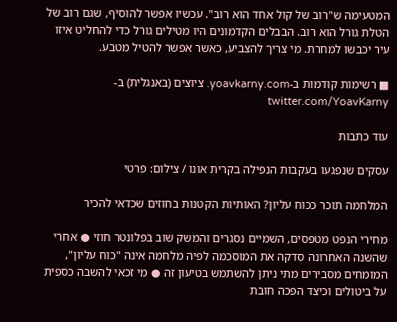המטעימה ש"רוב של קול אחד הוא רוב". עכשיו אפשר להוסיף, שגם רוב של הטלת גורל הוא רוב. הבבלים הקדמונים היו מטילים גורל כדי להחליט איזו עיר יכבשו למחרת. מי צריך להצביע, כאשר אפשר להטיל מטבע.

■ רשימות קודמות ב-yoavkarny.com. ציוצים (באנגלית) ב-twitter.com/YoavKarny

עוד כתבות

עסקים שנפגעו בעקבות הנפילה בקרית אונו / צילום: פרטי

המלחמה תוכר ככוח עליון? האותיות הקטנות בחוזים שכדאי להכיר

מחירי הנפט מטפסים, השמיים נסגרים והמשק שוב בפלונטר חוזי ● אחרי שהשנה האחרונה סדקה את המוסכמה לפיה מלחמה אינה "כוח עליון", המומחים מסבירים מתי ניתן להשתמש בטיעון זה ● מי זכאי להשבה כספית על ביטולים וכיצד הפכה חובת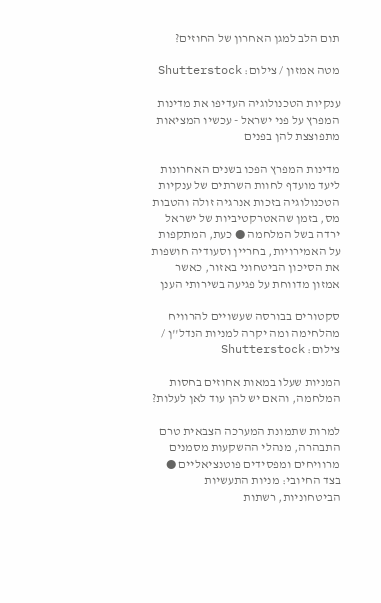תום הלב למגן האחרון של החוזים?

מטה אמזון / צילום: Shutterstock

ענקיות הטכנולוגיה העדיפו את מדינות המפרץ על פני ישראל - עכשיו המציאות מתפוצצת להן בפנים

מדינות המפרץ הפכו בשנים האחרונות ליעד מועדף לחוות השרתים של ענקיות הטכנולוגיה בזכות אנרגיה זולה והטבות מס, בזמן שהאטרקטיביות של ישראל ירדה בשל המלחמה ● כעת, המתקפות על האמירויות, בחריין וסעודיה חושפות את הסיכון הביטחוני באזור, כאשר אמזון מדווחת על פגיעה בשירותי הענן

סקטורים בבורסה שעשויים להרוויח מהלחימה ומה יקרה למניות הנדל''ן / צילום: Shutterstock

המניות שעלו במאות אחוזים בחסות המלחמה, והאם יש להן עוד לאן לעלות?

למרות שתמונת המערכה הצבאית טרם התבהרה, מנהלי ההשקעות מסמנים מרוויחים ומפסידים פוטנציאליים ● בצד החיובי: מניות התעשיות הביטחוניות, רשתות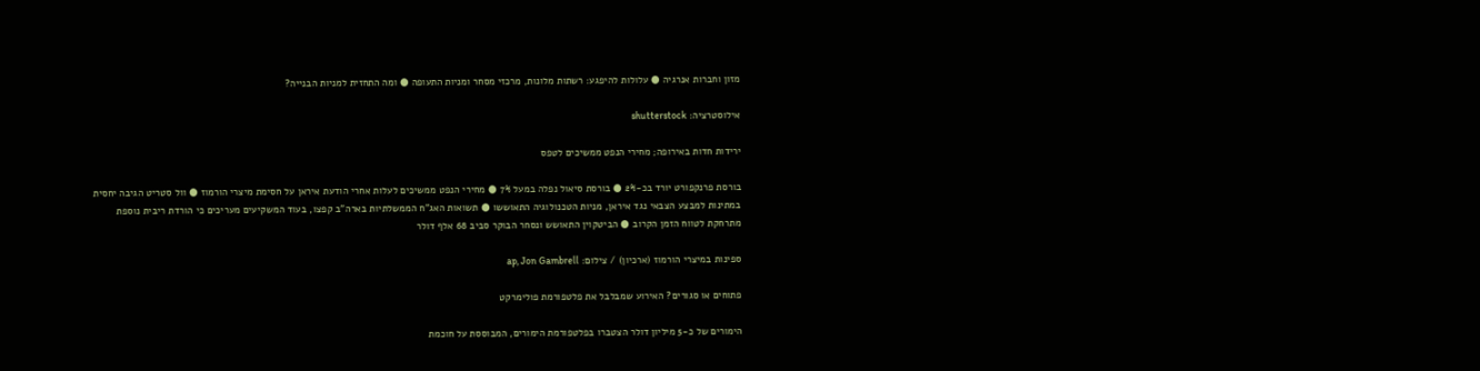מזון וחברות אנרגיה ● עלולות להיפגע: רשתות מלונות, מרכזי מסחר ומניות התעופה ● ומה התחזית למניות הבנייה?

אילוסטרציה: shutterstock

ירידות חדות באירופה; מחירי הנפט ממשיכים לטפס

בורסת פרנקפורט יורד בכ-2% ● בורסת סיאול נפלה במעל 7% ● מחירי הנפט ממשיכים לעלות אחרי הודעת איראן על חסימת מיצרי הורמוז ● וול סטריט הגיבה יחסית במתינות למבצע הצבאי נגד איראן, מניות הטכנולוגיה התאוששו ● תשואות האג"ח הממשלתיות בארה"ב קפצו, בעוד המשקיעים מעריכים כי הורדת ריבית נוספת מתרחקת לטווח הזמן הקרוב ● הביטקוין התאושש ונסחר הבוקר סביב 68 אלף דולר

ספינות במיצרי הורמוז (ארכיון) / צילום: ap, Jon Gambrell

פתוחים או סגורים? האירוע שמבלבל את פלטפורמת פולימרקט

הימורים של כ-5 מיליון דולר הצטברו בפלטפורמת הימורים, המבוססת על חוכמת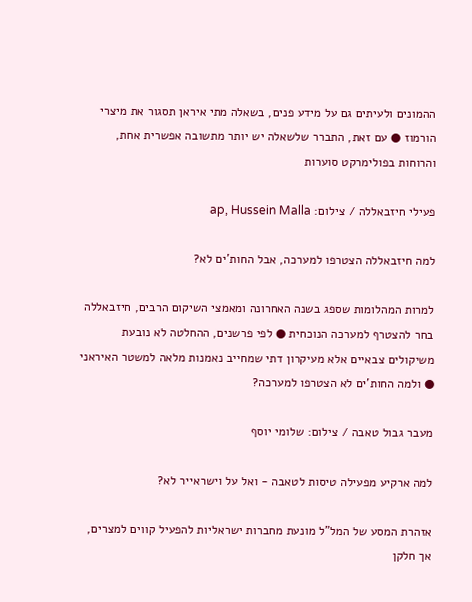ההמונים ולעיתים גם על מידע פנים, בשאלה מתי איראן תסגור את מיצרי הורמוז ● עם זאת, התברר שלשאלה יש יותר מתשובה אפשרית אחת, והרוחות בפולימרקט סוערות

פעילי חיזבאללה / צילום: ap, Hussein Malla

למה חיזבאללה הצטרפו למערכה, אבל החות'ים לא?

למרות המהלומות שספג בשנה האחרונה ומאמצי השיקום הרבים, חיזבאללה בחר להצטרף למערכה הנוכחית ● לפי פרשנים, ההחלטה לא נובעת משיקולים צבאיים אלא מעיקרון דתי שמחייב נאמנות מלאה למשטר האיראני ● ולמה החות'ים לא הצטרפו למערכה?

מעבר גבול טאבה / צילום: שלומי יוסף

למה ארקיע מפעילה טיסות לטאבה - ואל על וישראייר לא?

אזהרת המסע של המל"ל מונעת מחברות ישראליות להפעיל קווים למצרים, אך חלקן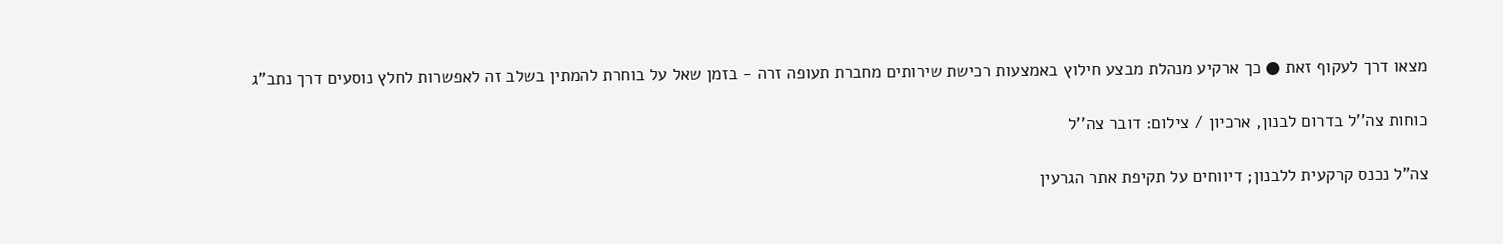מצאו דרך לעקוף זאת ● כך ארקיע מנהלת מבצע חילוץ באמצעות רכישת שירותים מחברת תעופה זרה - בזמן שאל על בוחרת להמתין בשלב זה לאפשרות לחלץ נוסעים דרך נתב"ג

כוחות צה''ל בדרום לבנון, ארכיון / צילום: דובר צה''ל

צה"ל נכנס קרקעית ללבנון; דיווחים על תקיפת אתר הגרעין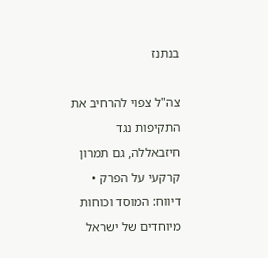בנתנז

צה"ל צפוי להרחיב את התקיפות נגד חיזבאללה, גם תמרון קרקעי על הפרק • דיווח: המוסד וכוחות מיוחדים של ישראל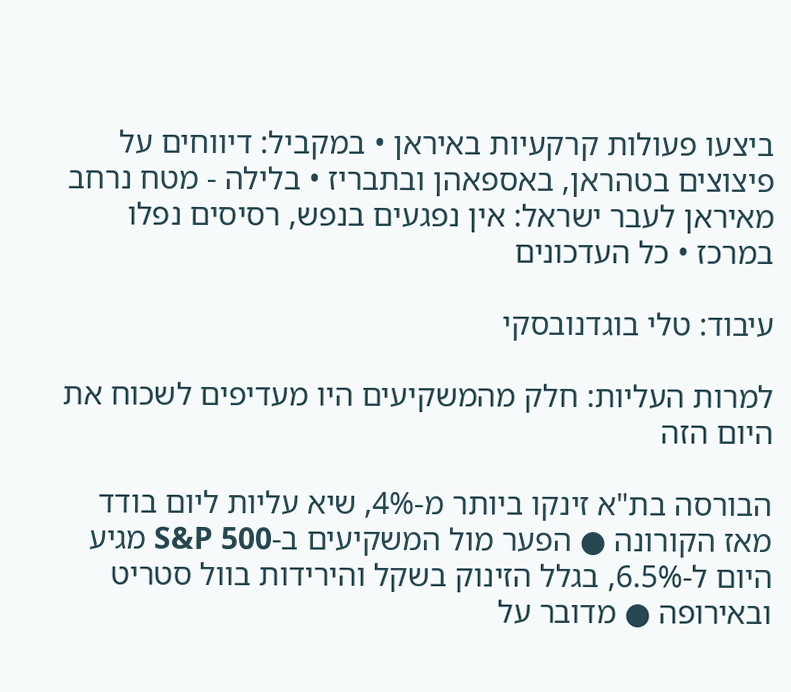ביצעו פעולות קרקעיות באיראן • במקביל: דיווחים על פיצוצים בטהראן, באספאהן ובתבריז • בלילה - מטח נרחב מאיראן לעבר ישראל: אין נפגעים בנפש, רסיסים נפלו במרכז • כל העדכונים

עיבוד: טלי בוגדנובסקי

למרות העליות: חלק מהמשקיעים היו מעדיפים לשכוח את היום הזה

הבורסה בת"א זינקו ביותר מ-4%, שיא עליות ליום בודד מאז הקורונה ● הפער מול המשקיעים ב-S&P 500 מגיע היום ל-6.5%, בגלל הזינוק בשקל והירידות בוול סטריט ובאירופה ● מדובר על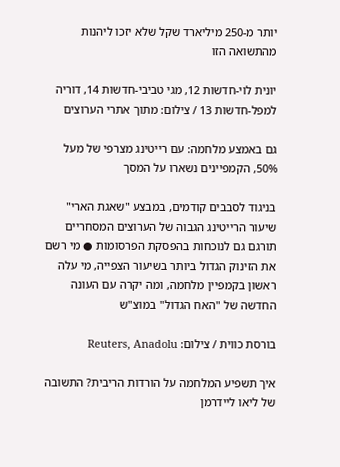יותר מ-250 מיליארד שקל שלא יזכו ליהנות מהתשואה הזו

יונית לוי-חדשות 12, מגי טביבי-חדשות 14, דוריה למפל-חדשות 13 / צילום: מתוך אתרי הערוצים

גם באמצע מלחמה: עם רייטינג מצרפי של מעל 50%, הקמפיינים נשארו על המסך

בניגוד לסבבים קודמים, במבצע "שאגת הארי" שיעור הרייטינג הגבוה של הערוצים המסחריים תורגם גם לנוכחות בהפסקת הפרסומות ● מי רשם את הזינוק הגדול ביותר בשיעור הצפייה, מי עלה ראשון בקמפיין מלחמה, ומה יקרה עם העונה החדשה של "האח הגדול" במוצ"ש

בורסת כווית / צילום: Reuters, Anadolu

איך תשפיע המלחמה על הורדות הריבית? התשובה של ליאו ליידרמן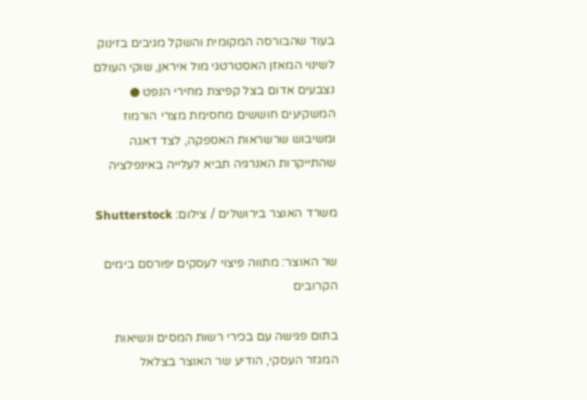בעוד שהבורסה המקומית והשקל מגיבים בזינוק לשינוי המאזן האסטרטגי מול איראן, שוקי העולם נצבעים אדום בצל קפיצת מחירי הנפט ● המשקיעים חוששים מחסימת מצרי הורמוז ומשיבוש שרשראות האספקה, לצד דאגה שהתייקרות האנרגיה תביא לעלייה באינפלציה

משרד האוצר בירושלים / צילום: Shutterstock

שר האוצר: מתווה פיצוי לעסקים יפורסם בימים הקרובים

בתום פגישה עם בכירי רשות המסים ונשיאות המגזר העסקי, הודיע שר האוצר בצלאל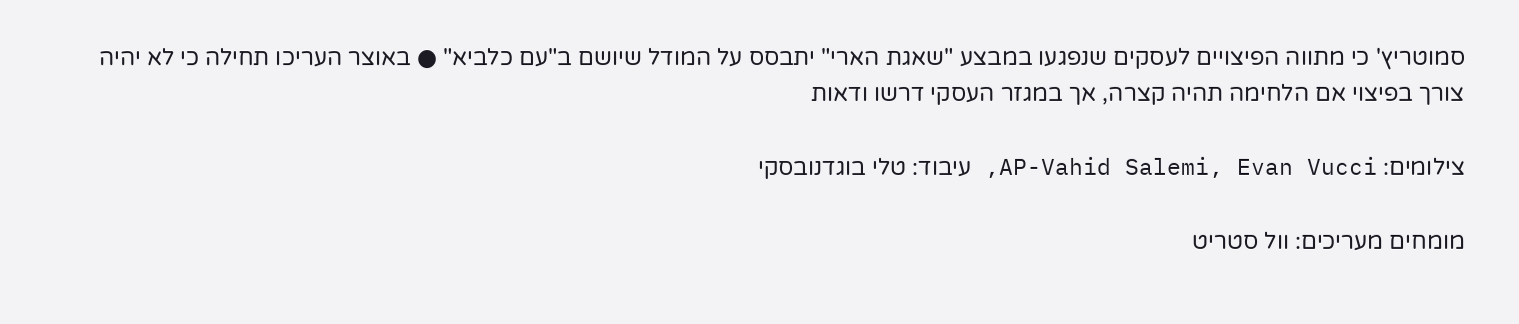סמוטריץ' כי מתווה הפיצויים לעסקים שנפגעו במבצע "שאגת הארי" יתבסס על המודל שיושם ב"עם כלביא" ● באוצר העריכו תחילה כי לא יהיה צורך בפיצוי אם הלחימה תהיה קצרה, אך במגזר העסקי דרשו ודאות

צילומים: AP-Vahid Salemi, Evan Vucci, עיבוד: טלי בוגדנובסקי

מומחים מעריכים: וול סטריט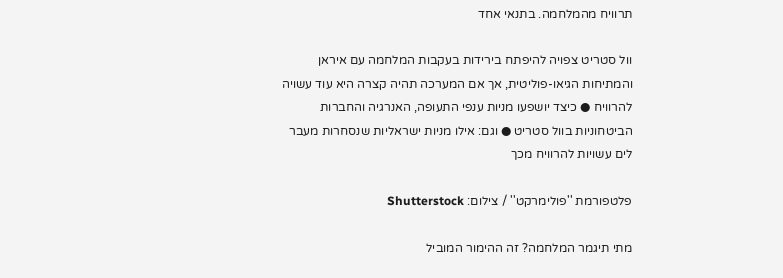תרוויח מהמלחמה. בתנאי אחד

וול סטריט צפויה להיפתח בירידות בעקבות המלחמה עם איראן והמתיחות הגיאו-פוליטית, אך אם המערכה תהיה קצרה היא עוד עשויה להרוויח ● כיצד יושפעו מניות ענפי התעופה, האנרגיה והחברות הביטחוניות בוול סטריט ● וגם: אילו מניות ישראליות שנסחרות מעבר לים עשויות להרוויח מכך

פלטפורמת ''פולימרקט'' / צילום: Shutterstock

מתי תיגמר המלחמה? זה ההימור המוביל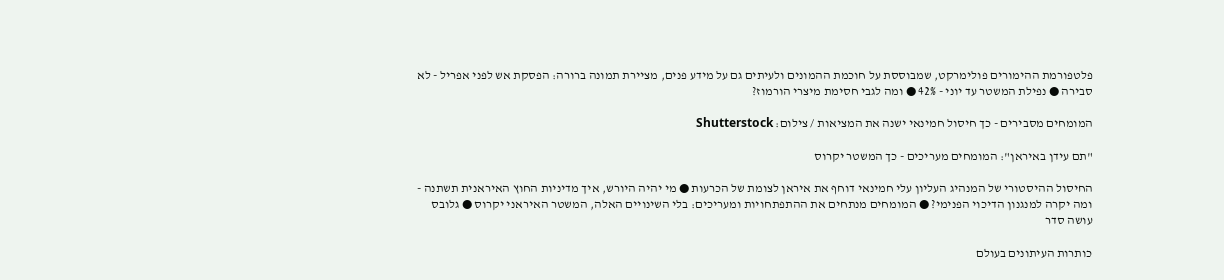פלטפורמת ההימורים פולימרקט, שמבוססת על חוכמת ההמונים ולעיתים גם על מידע פנים, מציירת תמונה ברורה: הפסקת אש לפני אפריל - לא סבירה ● נפילת המשטר עד יוני - 42% ● ומה לגבי חסימת מיצרי הורמוז?

המומחים מסבירים - כך חיסול חמינאי ישנה את המציאות / צילום: Shutterstock

"תם עידן באיראן": המומחים מעריכים - כך המשטר יקרוס

החיסול ההיסטורי של המנהיג העליון עלי חמינאי דוחף את איראן לצומת של הכרעות ● מי יהיה היורש, איך מדיניות החוץ האיראנית תשתנה - ומה יקרה למנגנון הדיכוי הפנימי? ● המומחים מנתחים את ההתפתחויות ומעריכים: בלי השינויים האלה, המשטר האיראני יקרוס ● גלובס עושה סדר

כותרות העיתונים בעולם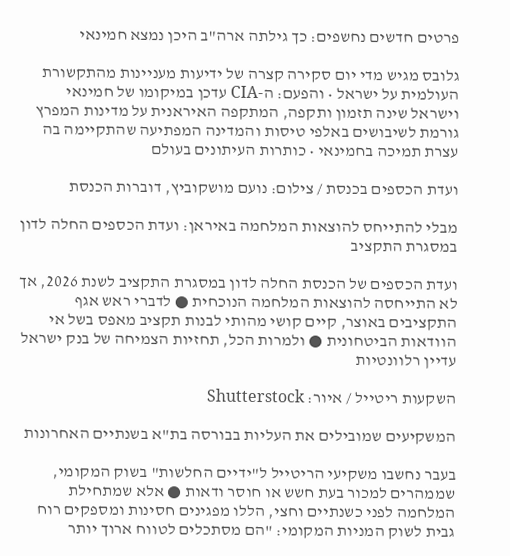פרטים חדשים נחשפים: כך גילתה ארה"ב היכן נמצא חמינאי

גלובס מגיש מדי יום סקירה קצרה של ידיעות מעניינות מהתקשורת העולמית על ישראל • והפעם: ה-CIA עדכן במיקומו של חמינאי וישראל שינה תזמון ותקפה, המתקפה האיראנית על מדינות המפרץ גורמת לשיבושים באלפי טיסות והמדינה המפתיעה שהתקיימה בה עצרת תמיכה בחמינאי • כותרות העיתונים בעולם

ועדת הכספים בכנסת / צילום: נועם מושקוביץ, דוברות הכנסת

מבלי להתייחס להוצאות המלחמה באיראן: ועדת הכספים החלה לדון במסגרת התקציב

ועדת הכספים של הכנסת החלה לדון במסגרת התקציב לשנת 2026, אך לא התייחסה להוצאות המלחמה הנוכחית ● לדברי ראש אגף התקציבים באוצר, קיים קושי מהותי לבנות תקציב מאפס בשל אי הוודאות הביטחונית ● ולמרות הכל, תחזיות הצמיחה של בנק ישראל עדיין רלוונטיות

השקעות ריטייל / איור: Shutterstock

המשקיעים שמובילים את העליות בבורסה בת"א בשנתיים האחרונות

בעבר נחשבו משקיעי הריטייל ל"ידיים החלשות" בשוק המקומי, שממהרים למכור בעת חשש או חוסר ודאות ● אלא שמתחילת המלחמה לפני כשנתיים וחצי, הללו מפגינים חסינות ומספקים רוח גבית לשוק המניות המקומי: "הם מסתכלים לטווח ארוך יותר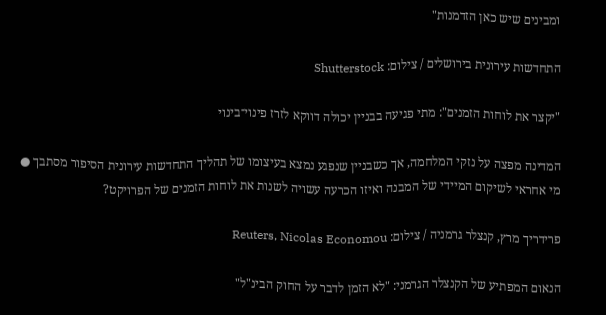ומבינים שיש כאן הזדמנות"

התחדשות עירונית בירושלים / צילום: Shutterstock

"יקצר את לוחות הזמנים": מתי פגיעה בבניין יכולה דווקא לזרז פינוי־בינוי

המדינה מפצה על נזקי המלחמה, אך כשבניין שנפגע נמצא בעיצומו של תהליך התחדשות עירונית הסיפור מסתבך ● מי אחראי לשיקום המיידי של המבנה ואיזו הכרעה עשויה לשנות את לוחות הזמנים של הפרויקט?

פרידריך מרץ, קנצלר גרמניה / צילום: Reuters, Nicolas Economou

הנאום המפתיע של הקנצלר הגרמני: "לא הזמן לדבר על החוק הבינ"ל"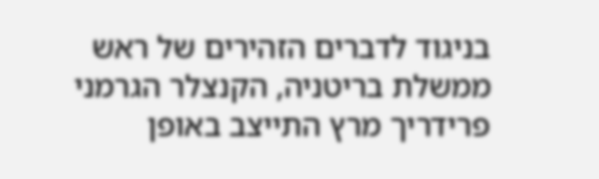בניגוד לדברים הזהירים של ראש ממשלת בריטניה, הקנצלר הגרמני פרידריך מרץ התייצב באופן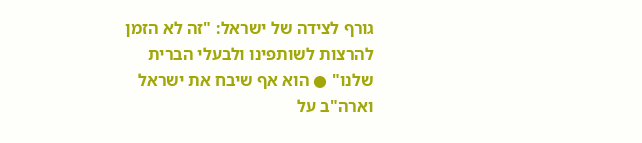גורף לצידה של ישראל: "זה לא הזמן להרצות לשותפינו ולבעלי הברית שלנו" ● הוא אף שיבח את ישראל וארה"ב על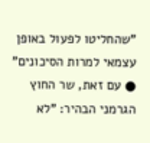"שהחליטו לפעול באופן עצמאי למרות הסיכונים" ● עם זאת, שר החוץ הגרמני הבהיר: "לא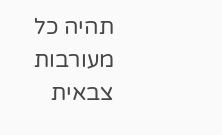תהיה כל מעורבות צבאית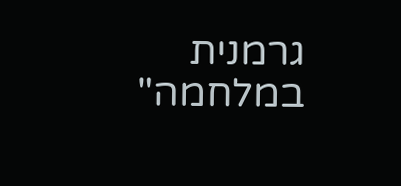גרמנית במלחמה"